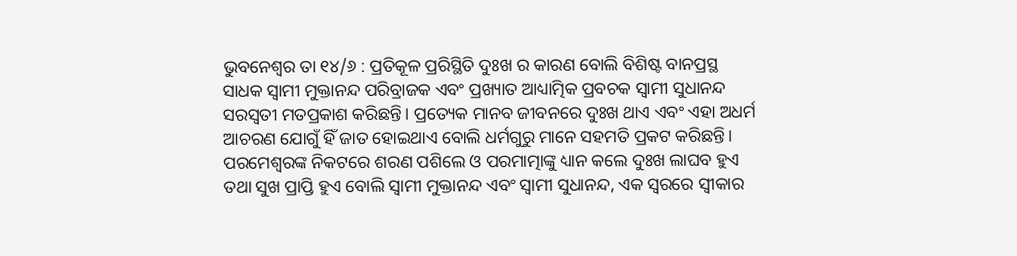ଭୁବନେଶ୍ୱର ତା ୧୪/୬ : ପ୍ରତିକୂଳ ପ୍ରରିସ୍ଥିତି ଦୁଃଖ ର କାରଣ ବୋଲି ବିଶିଷ୍ଟ ବାନପ୍ରସ୍ଥ ସାଧକ ସ୍ବାମୀ ମୁକ୍ତାନନ୍ଦ ପରିବ୍ରାଜକ ଏବଂ ପ୍ରଖ୍ୟାତ ଆଧ୍ୟାତ୍ମିକ ପ୍ରବଚକ ସ୍ବାମୀ ସୁଧାନନ୍ଦ ସରସ୍ଵତୀ ମତପ୍ରକାଶ କରିଛନ୍ତି। ପ୍ରତ୍ୟେକ ମାନବ ଜୀବନରେ ଦୁଃଖ ଥାଏ ଏବଂ ଏହା ଅଧର୍ମ ଆଚରଣ ଯୋଗୁଁ ହିଁ ଜାତ ହୋଇଥାଏ ବୋଲି ଧର୍ମଗୁରୁ ମାନେ ସହମତି ପ୍ରକଟ କରିଛନ୍ତି। ପରମେଶ୍ବରଙ୍କ ନିକଟରେ ଶରଣ ପଶିଲେ ଓ ପରମାତ୍ମାଙ୍କୁ ଧ୍ୟାନ କଲେ ଦୁଃଖ ଲାଘବ ହୁଏ ତଥା ସୁଖ ପ୍ରାପ୍ତି ହୁଏ ବୋଲି ସ୍ବାମୀ ମୁକ୍ତାନନ୍ଦ ଏବଂ ସ୍ବାମୀ ସୁଧାନନ୍ଦ, ଏକ ସ୍ଵରରେ ସ୍ବୀକାର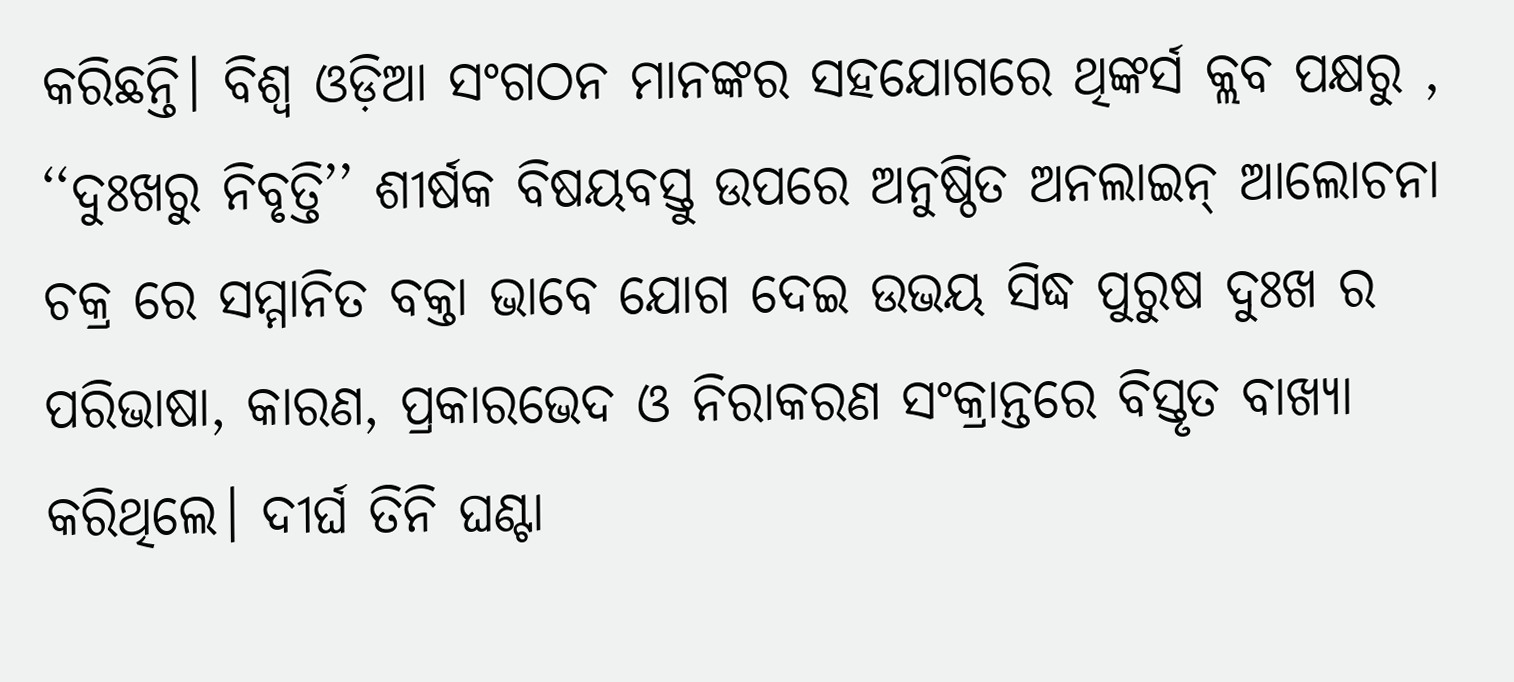କରିଛନ୍ତି। ବିଶ୍ଵ ଓଡ଼ିଆ ସଂଗଠନ ମାନଙ୍କର ସହଯୋଗରେ ଥିଙ୍କର୍ସ କ୍ଲବ ପକ୍ଷରୁ , ‘‘ଦୁଃଖରୁ ନିବୃତ୍ତି’’ ଶୀର୍ଷକ ବିଷୟବସ୍ତୁ ଉପରେ ଅନୁଷ୍ଠିତ ଅନଲାଇନ୍ ଆଲୋଚନା ଚକ୍ର ରେ ସମ୍ମାନିତ ବକ୍ତା ଭାବେ ଯୋଗ ଦେଇ ଉଭୟ ସିଦ୍ଧ ପୁରୁଷ ଦୁଃଖ ର ପରିଭାଷା, କାରଣ, ପ୍ରକାରଭେଦ ଓ ନିରାକରଣ ସଂକ୍ରାନ୍ତରେ ବିସ୍ତୃତ ବାଖ୍ୟା କରିଥିଲେ। ଦୀର୍ଘ ତିନି ଘଣ୍ଟା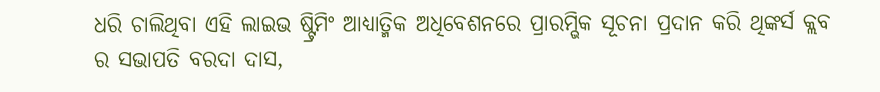ଧରି ଚାଲିଥିବା ଏହି ଲାଇଭ ଷ୍ଟ୍ରିମିଂ ଆଧ୍ୟାତ୍ମିକ ଅଧିବେଶନରେ ପ୍ରାରମ୍ଭିକ ସୂଚନା ପ୍ରଦାନ କରି ଥିଙ୍କର୍ସ କ୍ଲବ ର ସଭାପତି ବରଦା ଦାସ,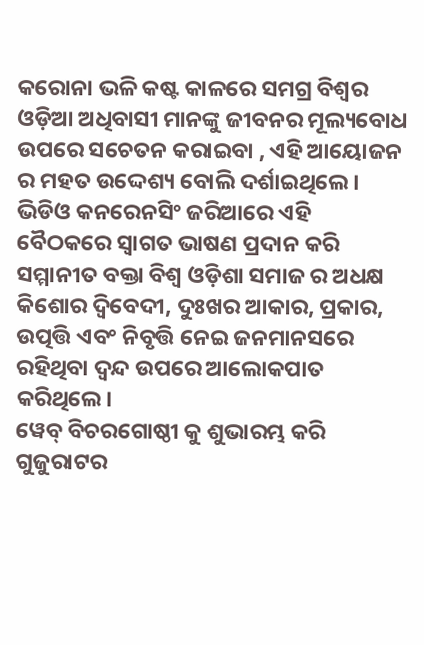କରୋନା ଭଳି କଷ୍ଟ କାଳରେ ସମଗ୍ର ବିଶ୍ଵର ଓଡ଼ିଆ ଅଧିବାସୀ ମାନଙ୍କୁ ଜୀବନର ମୂଲ୍ୟବୋଧ ଉପରେ ସଚେତନ କରାଇବା , ଏହି ଆୟୋଜନ ର ମହତ ଉଦ୍ଦେଶ୍ୟ ବୋଲି ଦର୍ଶାଇଥିଲେ। ଭିଡିଓ କନରେନସିଂ ଜରିଆରେ ଏହି ବୈଠକରେ ସ୍ବାଗତ ଭାଷଣ ପ୍ରଦାନ କରି ସମ୍ମାନୀତ ବକ୍ତା ବିଶ୍ଵ ଓଡ଼ିଶା ସମାଜ ର ଅଧକ୍ଷ କିଶୋର ଦ୍ଵିବେଦୀ, ଦୁଃଖର ଆକାର, ପ୍ରକାର, ଉତ୍ପତ୍ତି ଏବଂ ନିବୃତ୍ତି ନେଇ ଜନମାନସରେ ରହିଥିବା ଦ୍ଵନ୍ଦ ଉପରେ ଆଲୋକପାତ କରିଥିଲେ।
ୱେବ୍ ବିଚରଗୋଷ୍ଠୀ କୁ ଶୁଭାରମ୍ଭ କରି ଗୁଜୁରାଟର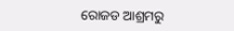ରୋଜଡ ଆଶ୍ରମରୁ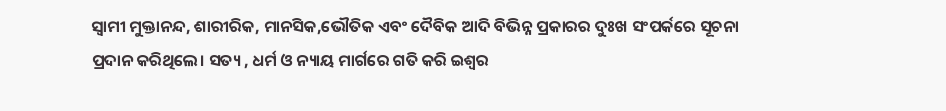ସ୍ବାମୀ ମୁକ୍ତାନନ୍ଦ, ଶାରୀରିକ, ମାନସିକ,ଭୌତିକ ଏବଂ ଦୈବିକ ଆଦି ବିଭିନ୍ନ ପ୍ରକାରର ଦୁଃଖ ସଂପର୍କରେ ସୂଚନା ପ୍ରଦାନ କରିଥିଲେ। ସତ୍ୟ , ଧର୍ମ ଓ ନ୍ୟାୟ ମାର୍ଗରେ ଗତି କରି ଇଶ୍ଵର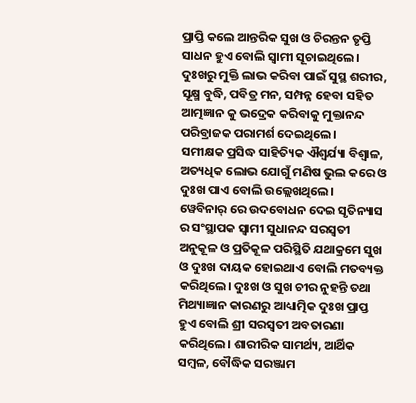ପ୍ରାପ୍ତି କଲେ ଆନ୍ତରିକ ସୁଖ ଓ ଚିରନ୍ତନ ତୃପ୍ତି ସାଧନ ହୁଏ ବୋଲି ସ୍ବାମୀ ସୂଚାଇଥିଲେ। ଦୁଃଖରୁ ମୁକ୍ତି ଲାଭ କରିବା ପାଇଁ ସୁସ୍ଥ ଶରୀର, ସୂକ୍ଷ୍ମ ବୁଦ୍ଧି, ପବିତ୍ର ମନ, ସମ୍ପନ୍ନ ହେବା ସହିତ ଆତ୍ମଜ୍ଞାନ କୁ ଭଦ୍ରେକ କରିବାକୁ ମୁକ୍ତାନନ୍ଦ ପରିବ୍ରାଜକ ପରାମର୍ଶ ଦେଇଥିଲେ।
ସମୀକ୍ଷକ ପ୍ରସିଦ୍ଧ ସାହିତ୍ୟିକ ଐଶ୍ୱର୍ଯ୍ୟା ବିଶ୍ଵାଳ, ଅତ୍ୟଧିକ ଲୋଭ ଯୋଗୁଁ ମଣିଷ ଭୁଲ କରେ ଓ ଦୁଃଖ ପାଏ ବୋଲି ଉଲ୍ଲେଖଥିଲେ।
ୱେବିନାର୍ ରେ ଉଦବୋଧନ ଦେଇ ସୃତିନ୍ୟାସ ର ସଂସ୍ଥାପକ ସ୍ବାମୀ ସୁଧାନନ୍ଦ ସରସ୍ଵତୀ ଅନୁକୂଳ ଓ ପ୍ରତିକୂଳ ପରିସ୍ଥିତି ଯଥାକ୍ରମେ ସୁଖ ଓ ଦୁଃଖ ଦାୟକ ହୋଇଥାଏ ବୋଲି ମତବ୍ୟକ୍ତ କରିଥିଲେ। ଦୁଃଖ ଓ ସୁଖ ଚୀର ନୁହନ୍ତି ତଥା ମିଥ୍ୟାଜ୍ଞାନ କାରଣରୁ ଆଧ୍ୟାତ୍ମିକ ଦୁଃଖ ପ୍ରାପ୍ତ ହୁଏ ବୋଲି ଶ୍ରୀ ସରସ୍ଵତୀ ଅବତାରଣା କରିଥିଲେ। ଶାରୀରିକ ସାମର୍ଥ୍ୟ, ଆର୍ଥିକ ସମ୍ବଳ, ବୌଦ୍ଧିକ ସରଞ୍ଜାମ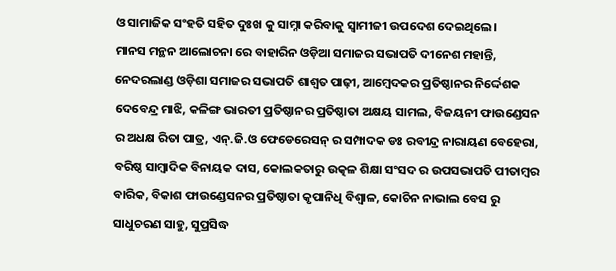ଓ ସାମାଜିକ ସଂହତି ସହିତ ଦୁଃଖ କୁ ସାମ୍ନା କରିବାକୁ ସ୍ୱାମୀଜୀ ଉପଦେଶ ଦେଇଥିଲେ।
ମାନସ ମନ୍ଥନ ଆଲୋଚନା ରେ ବାହାରିନ ଓଡ଼ିଆ ସମାଜର ସଭାପତି ଦୀନେଶ ମହାନ୍ତି, ନେଦରଲାଣ୍ଡ ଓଡ଼ିଶା ସମାଜର ସଭାପତି ଶାଶ୍ଵତ ପାଢ଼ୀ, ଆମ୍ବେଦକର ପ୍ରତିଷ୍ଠାନର ନିର୍ଦ୍ଦେଶକ ଦେବେନ୍ଦ୍ର ମାଝି, କଳିଙ୍ଗ ଭାରତୀ ପ୍ରତିଷ୍ଠାନର ପ୍ରତିଷ୍ଠାତା ଅକ୍ଷୟ ସାମଲ, ବିଜୟନୀ ଫାଉଣ୍ଡେସନ ର ଅଧକ୍ଷ ରିତା ପାତ୍ର, ଏନ୍.ଜି.ଓ ଫେଡେରେସନ୍ ର ସମ୍ପାଦକ ଡଃ ରବୀନ୍ଦ୍ର ନାରାୟଣ ବେହେରା, ବରିଷ୍ଠ ସାମ୍ବାଦିକ ବିନାୟକ ଦାସ, କୋଲକତାରୁ ଉତ୍କଳ ଶିକ୍ଷା ସଂସଦ ର ଉପସଭାପତି ପୀତାମ୍ବର ବାରିକ, ବିକାଶ ଫାଉଣ୍ଡେସନର ପ୍ରତିଷ୍ଠାତା କୃପାନିଧି ବିଶ୍ଵାଳ, କୋଚିନ ନାଭାଲ ବେସ ରୁ ସାଧୁଚରଣ ସାହୁ, ସୁପ୍ରସିଦ୍ଧ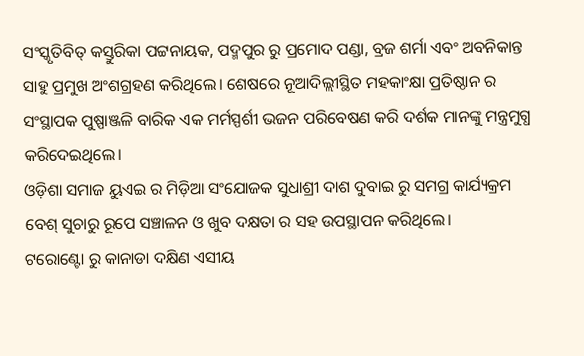ସଂସ୍କୃତିବିତ୍ କସ୍ତୁରିକା ପଟ୍ଟନାୟକ, ପଦ୍ମପୁର ରୁ ପ୍ରମୋଦ ପଣ୍ଡା, ବ୍ରଜ ଶର୍ମା ଏବଂ ଅବନିକାନ୍ତ ସାହୁ ପ୍ରମୁଖ ଅଂଶଗ୍ରହଣ କରିଥିଲେ। ଶେଷରେ ନୂଆଦିଲ୍ଲୀସ୍ଥିତ ମହକାଂକ୍ଷା ପ୍ରତିଷ୍ଠାନ ର ସଂସ୍ଥାପକ ପୁଷ୍ପାଞ୍ଜଳି ବାରିକ ଏକ ମର୍ମସ୍ପର୍ଶୀ ଭଜନ ପରିବେଷଣ କରି ଦର୍ଶକ ମାନଙ୍କୁ ମନ୍ତ୍ରମୁଗ୍ଧ କରିଦେଇଥିଲେ।
ଓଡ଼ିଶା ସମାଜ ୟୁଏଇ ର ମିଡ଼ିଆ ସଂଯୋଜକ ସୁଧାଶ୍ରୀ ଦାଶ ଦୁବାଇ ରୁ ସମଗ୍ର କାର୍ଯ୍ୟକ୍ରମ ବେଶ୍ ସୁଚାରୁ ରୂପେ ସଞ୍ଚାଳନ ଓ ଖୁବ ଦକ୍ଷତା ର ସହ ଉପସ୍ଥାପନ କରିଥିଲେ।
ଟରୋଣ୍ଟୋ ରୁ କାନାଡା ଦକ୍ଷିଣ ଏସୀୟ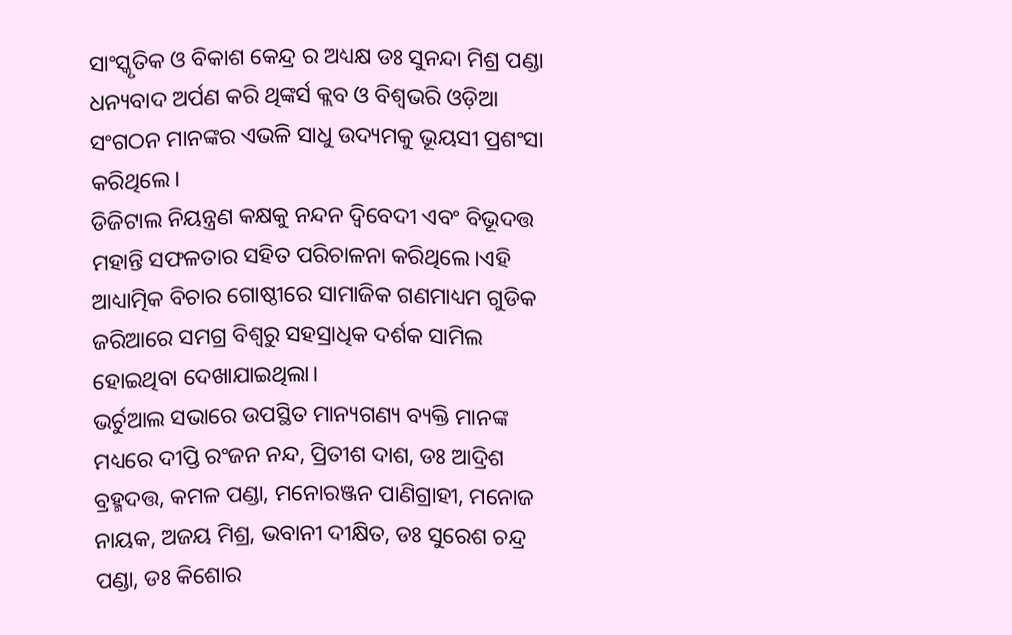ସାଂସ୍କୃତିକ ଓ ବିକାଶ କେନ୍ଦ୍ର ର ଅଧ୍ୟକ୍ଷ ଡଃ ସୁନନ୍ଦା ମିଶ୍ର ପଣ୍ଡା ଧନ୍ୟବାଦ ଅର୍ପଣ କରି ଥିଙ୍କର୍ସ କ୍ଲବ ଓ ବିଶ୍ଵଭରି ଓଡ଼ିଆ ସଂଗଠନ ମାନଙ୍କର ଏଭଳି ସାଧୁ ଉଦ୍ୟମକୁ ଭୂୟସୀ ପ୍ରଶଂସା କରିଥିଲେ।
ଡିଜିଟାଲ ନିୟନ୍ତ୍ରଣ କକ୍ଷକୁ ନନ୍ଦନ ଦ୍ଵିବେଦୀ ଏବଂ ବିଭୂଦତ୍ତ ମହାନ୍ତି ସଫଳତାର ସହିତ ପରିଚାଳନା କରିଥିଲେ।ଏହି ଆଧ୍ୟାତ୍ମିକ ବିଚାର ଗୋଷ୍ଠୀରେ ସାମାଜିକ ଗଣମାଧ୍ୟମ ଗୁଡିକ ଜରିଆରେ ସମଗ୍ର ବିଶ୍ବରୁ ସହସ୍ରାଧିକ ଦର୍ଶକ ସାମିଲ ହୋଇଥିବା ଦେଖାଯାଇଥିଲା।
ଭର୍ଚୁଆଲ ସଭାରେ ଉପସ୍ଥିତ ମାନ୍ୟଗଣ୍ୟ ବ୍ୟକ୍ତି ମାନଙ୍କ ମଧ୍ୟରେ ଦୀପ୍ତି ରଂଜନ ନନ୍ଦ, ପ୍ରିତୀଶ ଦାଶ, ଡଃ ଆଦ୍ରିଶ ବ୍ରହ୍ମଦତ୍ତ, କମଳ ପଣ୍ଡା, ମନୋରଞ୍ଜନ ପାଣିଗ୍ରାହୀ, ମନୋଜ ନାୟକ, ଅଜୟ ମିଶ୍ର, ଭବାନୀ ଦୀକ୍ଷିତ, ଡଃ ସୁରେଶ ଚନ୍ଦ୍ର ପଣ୍ଡା, ଡଃ କିଶୋର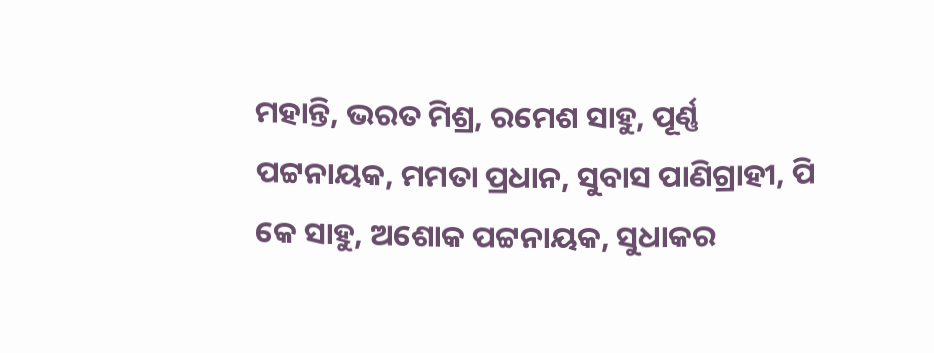ମହାନ୍ତି, ଭରତ ମିଶ୍ର, ରମେଶ ସାହୁ, ପୂର୍ଣ୍ଣ ପଟ୍ଟନାୟକ, ମମତା ପ୍ରଧାନ, ସୁବାସ ପାଣିଗ୍ରାହୀ, ପି କେ ସାହୁ, ଅଶୋକ ପଟ୍ଟନାୟକ, ସୁଧାକର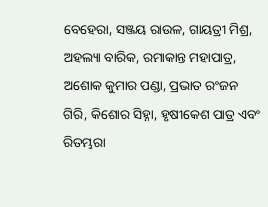ବେହେରା, ସଞ୍ଜୟ ରାଉଳ, ଗାୟତ୍ରୀ ମିଶ୍ର, ଅହଲ୍ୟା ବାରିକ, ରମାକାନ୍ତ ମହାପାତ୍ର, ଅଶୋକ କୁମାର ପଣ୍ଡା, ପ୍ରଭାତ ରଂଜନ ଗିରି, କିଶୋର ସିହ୍ନା, ହୃଷୀକେଶ ପାତ୍ର ଏବଂ ରିତମ୍ଭରା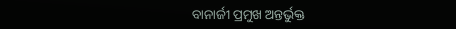ବାନାର୍ଜୀ ପ୍ରମୁଖ ଅନ୍ତର୍ଭୁକ୍ତ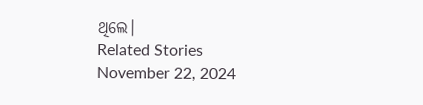ଥିଲେ।
Related Stories
November 22, 2024